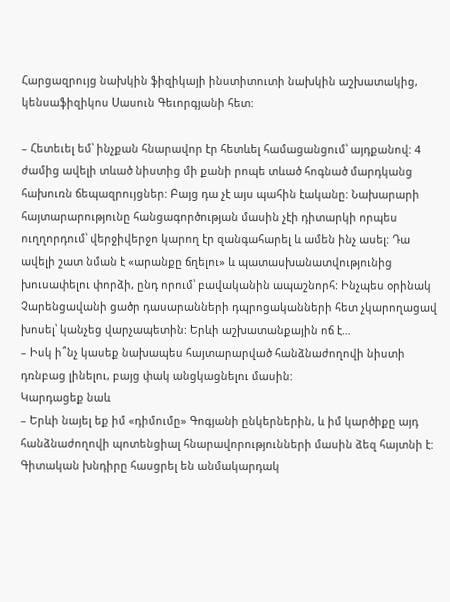Հարցազրույց նախկին ֆիզիկայի ինստիտուտի նախկին աշխատակից, կենսաֆիզիկոս Սասուն Գեւորգյանի հետ:

– Հետեւել եմ՝ ինչքան հնարավոր էր հետևել համացանցում՝ այդքանով: 4 ժամից ավելի տևած նիստից մի քանի րոպե տևած հոգնած մարդկանց հախուռն ճեպազրույցներ: Բայց դա չէ այս պահին էականը: Նախարարի հայտարարությունը հանցագործության մասին չէի դիտարկի որպես ուղղորդում՝ վերջիվերջո կարող էր զանգահարել և ամեն ինչ ասել: Դա ավելի շատ նման է «արանքը ճղելու» և պատասխանատվությունից խուսափելու փորձի, ընդ որում՝ բավականին ապաշնորհ: Ինչպես օրինակ Չարենցավանի ցածր դասարանների դպրոցականների հետ չկարողացավ խոսել՝ կանչեց վարչապետին: Երևի աշխատանքային ոճ է…
– Իսկ ի՞նչ կասեք նախապես հայտարարված հանձնաժողովի նիստի դռնբաց լինելու, բայց փակ անցկացնելու մասին:
Կարդացեք նաև
– Երևի նայել եք իմ «դիմումը» Գոգյանի ընկերներին, և իմ կարծիքը այդ հանձնաժողովի պոտենցիալ հնարավորությունների մասին ձեզ հայտնի է: Գիտական խնդիրը հասցրել են անմակարդակ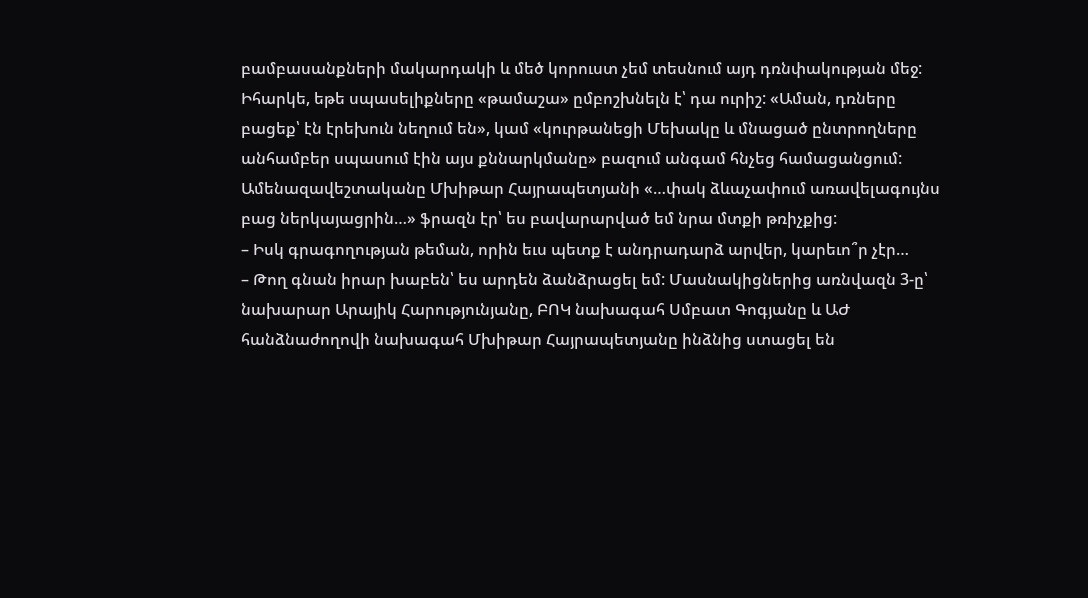բամբասանքների մակարդակի և մեծ կորուստ չեմ տեսնում այդ դռնփակության մեջ: Իհարկե, եթե սպասելիքները «թամաշա» ըմբոշխնելն է՝ դա ուրիշ: «Աման, դռները բացեք՝ էն էրեխուն նեղում են», կամ «կուրթանեցի Մեխակը և մնացած ընտրողները անհամբեր սպասում էին այս քննարկմանը» բազում անգամ հնչեց համացանցում: Ամենազավեշտականը Մխիթար Հայրապետյանի «…փակ ձևաչափում առավելագույնս բաց ներկայացրին…» ֆրազն էր՝ ես բավարարված եմ նրա մտքի թռիչքից:
– Իսկ գրագողության թեման, որին եւս պետք է անդրադարձ արվեր, կարեւո՞ր չէր…
– Թող գնան իրար խաբեն՝ ես արդեն ձանձրացել եմ: Մասնակիցներից առնվազն 3-ը՝ նախարար Արայիկ Հարությունյանը, ԲՈԿ նախագահ Սմբատ Գոգյանը և ԱԺ հանձնաժողովի նախագահ Մխիթար Հայրապետյանը ինձնից ստացել են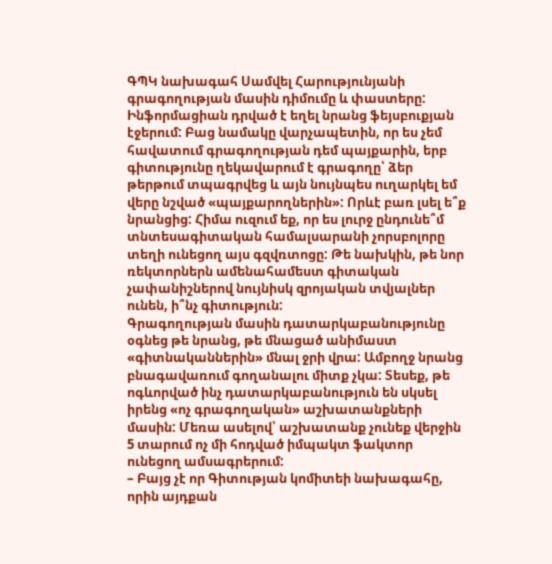ԳՊԿ նախագահ Սամվել Հարությունյանի գրագողության մասին դիմումը և փաստերը: Ինֆորմացիան դրված է եղել նրանց ֆեյսբուքյան էջերում: Բաց նամակը վարչապետին, որ ես չեմ հավատում գրագողության դեմ պայքարին, երբ գիտությունը ղեկավարում է գրագողը՝ ձեր թերթում տպագրվեց և այն նույնպես ուղարկել եմ վերը նշված «պայքարողներին»: Որևէ բառ լսել ե՞ք նրանցից: Հիմա ուզում եք, որ ես լուրջ ընդունե՞մ տնտեսագիտական համալսարանի չորսբոլորը տեղի ունեցող այս գզվռտոցը: Թե նախկին, թե նոր ռեկտորներն ամենահամեստ գիտական չափանիշներով նույնիսկ զրոյական տվյալներ ունեն, ի՞նչ գիտություն:
Գրագողության մասին դատարկաբանությունը օգնեց թե նրանց, թե մնացած անիմաստ «գիտնականներին» մնալ ջրի վրա: Ամբողջ նրանց բնագավառում գողանալու միտք չկա: Տեսեք, թե ոգևորված ինչ դատարկաբանություն են սկսել իրենց «ոչ գրագողական» աշխատանքների մասին: Մեռա ասելով՝ աշխատանք չունեք վերջին 5 տարում ոչ մի հոդված իմպակտ ֆակտոր ունեցող ամսագրերում:
– Բայց չէ որ Գիտության կոմիտեի նախագահը, որին այդքան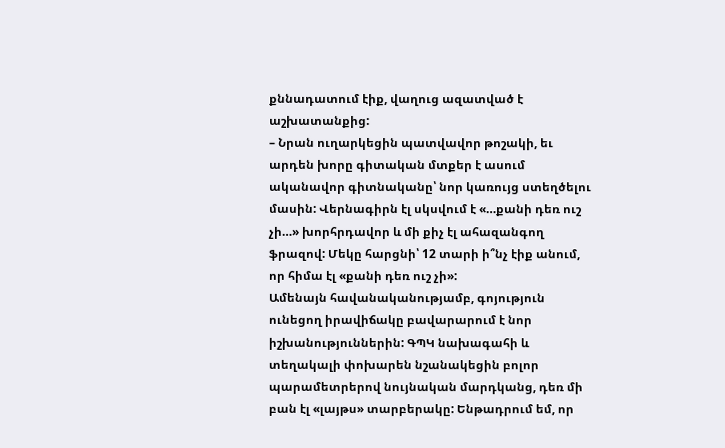քննադատում էիք, վաղուց ազատված է աշխատանքից:
– Նրան ուղարկեցին պատվավոր թոշակի, եւ արդեն խորը գիտական մտքեր է ասում ականավոր գիտնականը՝ նոր կառույց ստեղծելու մասին: Վերնագիրն էլ սկսվում է «…քանի դեռ ուշ չի…» խորհրդավոր և մի քիչ էլ ահազանգող ֆրազով: Մեկը հարցնի՝ 12 տարի ի՞նչ էիք անում, որ հիմա էլ «քանի դեռ ուշ չի»:
Ամենայն հավանականությամբ, գոյություն ունեցող իրավիճակը բավարարում է նոր իշխանություններին: ԳՊԿ նախագահի և տեղակալի փոխարեն նշանակեցին բոլոր պարամետրերով նույնական մարդկանց, դեռ մի բան էլ «լայթս» տարբերակը: Ենթադրում եմ, որ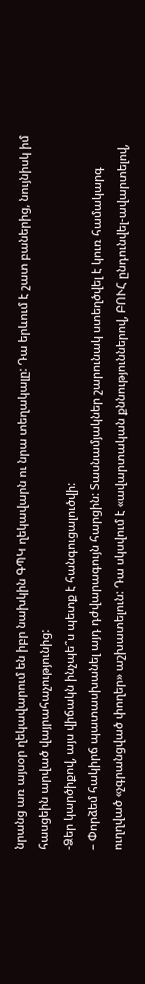նրանց առ այսօր ղեկավարում են իբր նախկին ԳՊԿ ղեկավարն ու նրա տեղակալը: Դա երևում է շատ բաներից, նույնիսկ իմ հասցեին արված վայրահաչությունից:
-Ձեր կարծիքով, այս վիճակն ինչպե՞ս պետք է հանգուցալուծվի:
– Փորձեմ հակիրճ պատասխանել այդ դժվարագույն հարցին: Տասնամյակներ շարունակ ստեղծվել է կուռ համակարգ ուղղված «չգրանցված փողեր» աշխատելուն: Դա սկսվում է «ավարտական քննություններով, ԲՈՒՀ ընդունվել-ավարտելով,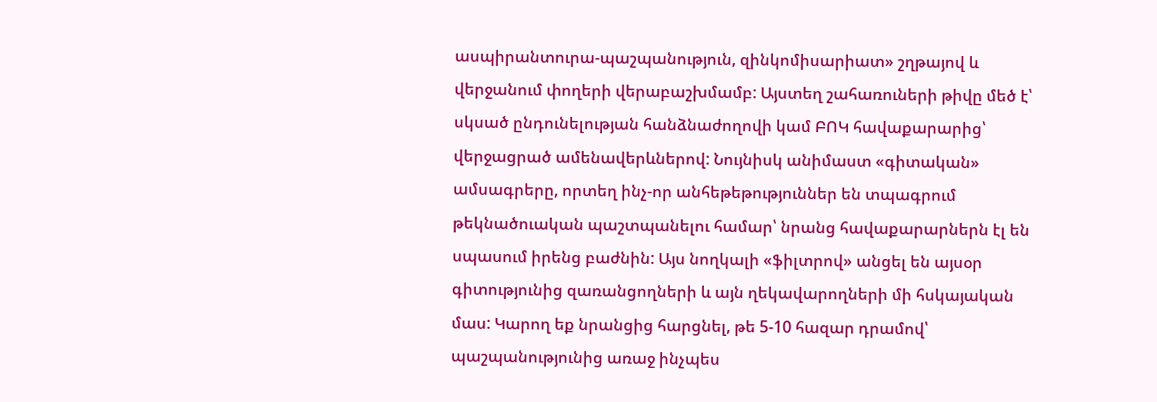ասպիրանտուրա-պաշպանություն, զինկոմիսարիատ» շղթայով և վերջանում փողերի վերաբաշխմամբ: Այստեղ շահառուների թիվը մեծ է՝ սկսած ընդունելության հանձնաժողովի կամ ԲՈԿ հավաքարարից՝ վերջացրած ամենավերևներով: Նույնիսկ անիմաստ «գիտական» ամսագրերը, որտեղ ինչ-որ անհեթեթություններ են տպագրում թեկնածուական պաշտպանելու համար՝ նրանց հավաքարարներն էլ են սպասում իրենց բաժնին: Այս նողկալի «ֆիլտրով» անցել են այսօր գիտությունից զառանցողների և այն ղեկավարողների մի հսկայական մաս: Կարող եք նրանցից հարցնել, թե 5-10 հազար դրամով՝ պաշպանությունից առաջ ինչպես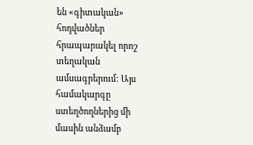են «գիտական» հոդվածներ հրապարակել որոշ տեղական ամսագրերում: Այս համակարգը ստեղծողներից մի մասին անձամբ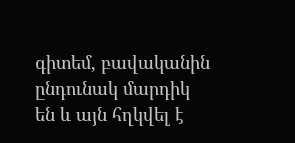գիտեմ, բավականին ընդունակ մարդիկ են և այն հղկվել է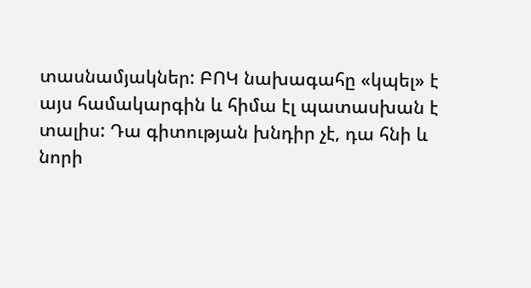տասնամյակներ: ԲՈԿ նախագահը «կպել» է այս համակարգին և հիմա էլ պատասխան է տալիս: Դա գիտության խնդիր չէ, դա հնի և նորի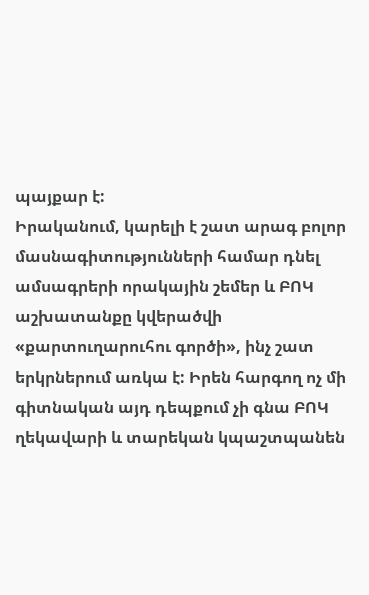պայքար է:
Իրականում, կարելի է շատ արագ բոլոր մասնագիտությունների համար դնել ամսագրերի որակային շեմեր և ԲՈԿ աշխատանքը կվերածվի «քարտուղարուհու գործի», ինչ շատ երկրներում առկա է: Իրեն հարգող ոչ մի գիտնական այդ դեպքում չի գնա ԲՈԿ ղեկավարի և տարեկան կպաշտպանեն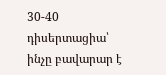30-40 դիսերտացիա՝ ինչը բավարար է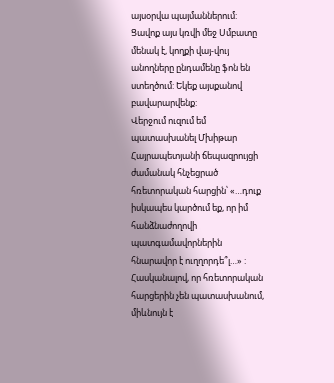այսօրվա պայմաններում: Ցավոք այս կռվի մեջ Սմբատը մենակ է, կողքի վայ-վույ անողները ընդամենը ֆոն են ստեղծում: Եկեք այսքանով բավարարվենք:
Վերջում ուզում եմ պատասխանել Մխիթար Հայրապետյանի ճեպազրույցի ժամանակ հնչեցրած հռետորական հարցին՝ «…դուք իսկապես կարծում եք, որ իմ հանձնաժողովի պատգամավորներին հնարավոր է ուղղորդե՞լ…» : Հասկանալով, որ հռետորական հարցերին չեն պատասխանում, միևնույն է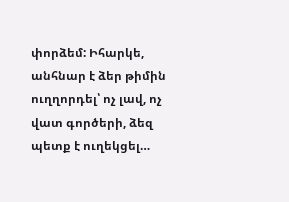փորձեմ: Իհարկե, անհնար է ձեր թիմին ուղղորդել՝ ոչ լավ, ոչ վատ գործերի, ձեզ պետք է ուղեկցել…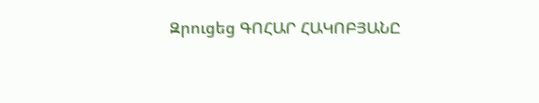Զրուցեց ԳՈՀԱՐ ՀԱԿՈԲՅԱՆԸ